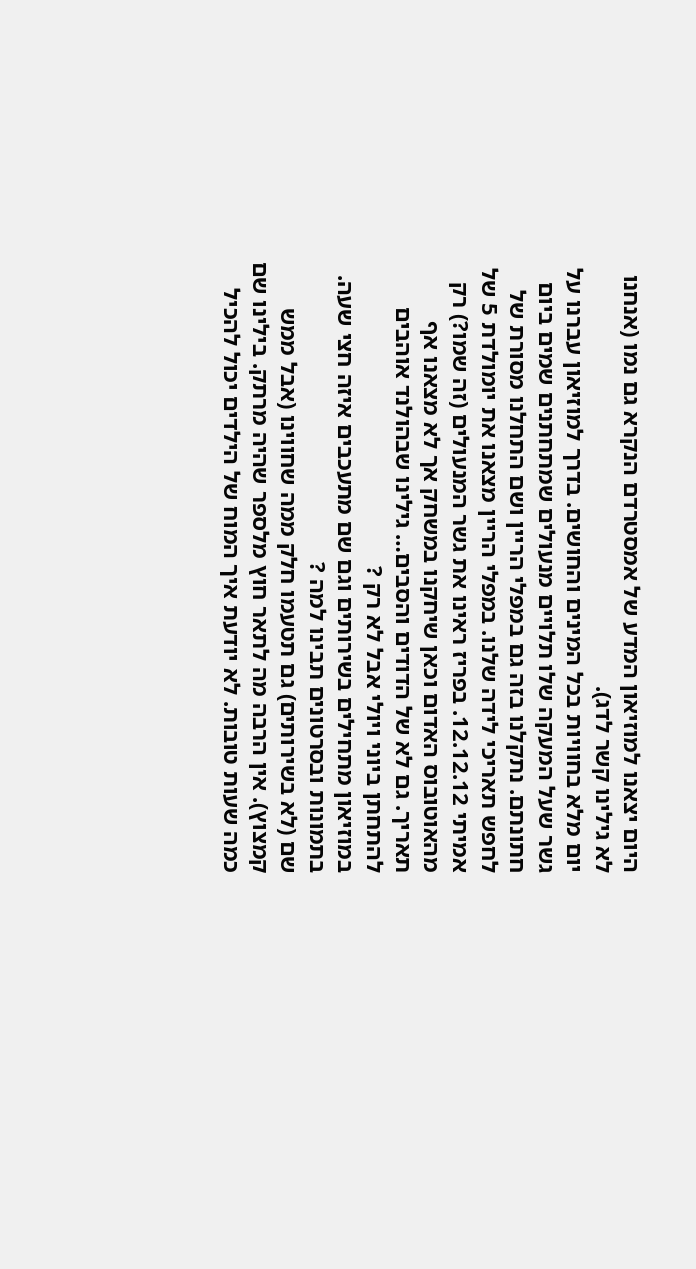היום יצאנו למוזיאון המדע של אמסטרדם הנקרא גם נמו (אנחנו לא גילינו קשר לדג).
יום מלא בחוויות בכל המינים והחושים. בדרך למוזיאון עברנו על גשר שעל המעקה שלו תלויים מנעולים שמתחתנים שמים ביום חתונתם. נתקלנו בזה גם במפלי הריין ושם התחלנו מסורת של לחפש תאריכי לידה שלנו. במפלי הריין מצאנו את יומולדת 5 של אמיתי 12.12.12. בפריז ראינו את גשר המנעולים (זה שמו?) רק מהאוטובוס האדום וכאן שיחקנו במשחק אך לא מצאנו אף תאריך. גם לא של הדודים והסבים… גילינו שבהולנד אוהבים להתחתן ביוני ויולי אבל לא רק ?
במוזיאון מתחילים בשירותים וגם שם מתעכבים איזה חצי שעה. בתמונות ובסרטונים תבינו למה ?
שם (לא בשירותים) גם תטעמו חלק ממה שחווינו (אבל ממש קמצוץ). אין הרבה מה לתאר חוץ מלספר שהיה מרתק. בילינו שם כמה שעות טובות. לא יודעת איך המוח של הילדים יכול להכיל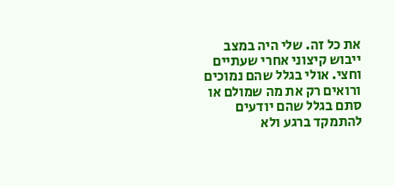את כל זה. שלי היה במצב ייבוש קיצוני אחרי שעתיים וחצי. אולי בגלל שהם נמוכים ורואים רק את מה שמולם או סתם בגלל שהם יודעים להתמקד ברגע ולא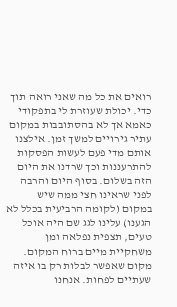רואים את כל מה שאני רואה תוך כדי. יכולת שעוזרת לי בתפקודי כאמא אך לא בהסתובבות במקום עתיר גירויים למשך זמן. אילצנו אותם מדי פעם לעשות הפסקות להתרעננות וכך שרדנו את היום הזה בשלום. בסוף היום והרבה לפני שראינו חצי ממה שיש במקום (לקומה הרביעית בכלל לא הגענו) עלינו לגג שם היה אוכל טעים, תצפית נפלאה ומן משחקיית מיים ברוח המקום. מקום שאפשר לבלות רק בו איזה שעתיים לפחות. אנחנו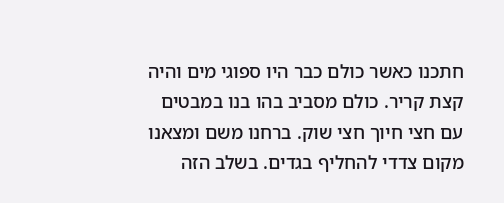חתכנו כאשר כולם כבר היו ספוגי מים והיה קצת קריר. כולם מסביב בהו בנו במבטים עם חצי חיוך חצי שוק. ברחנו משם ומצאנו מקום צדדי להחליף בגדים. בשלב הזה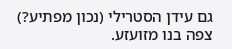גם עידן הסטרילי (נכון מפתיע?) צפה בנו מזועזע.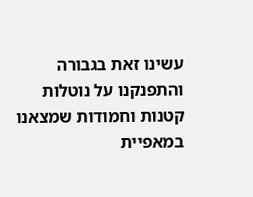עשינו זאת בגבורה והתפנקנו על נוטלות קטנות וחמודות שמצאנו במאפיית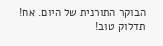הבוקר התורנית של היום. אח! תדלוק טוב!